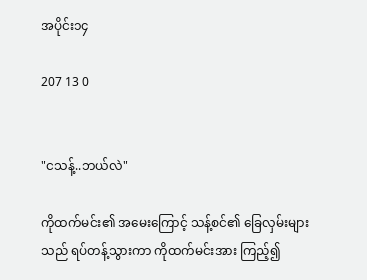အပိုင်း၁၄

207 13 0


"ငသန့်..ဘယ်လဲ"

ကိုထက်မင်း၏ အမေးကြောင့် သန့်စင်၏ ခြေလှမ်းများသည် ရပ်တန့်သွားကာ ကိုထက်မင်းအား ကြည့်၍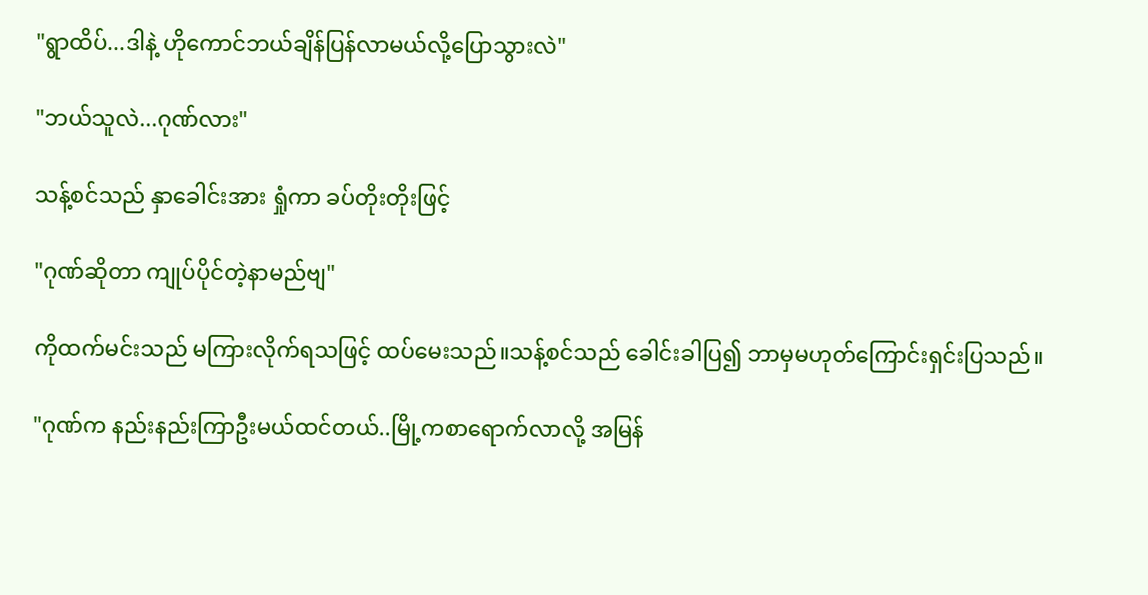"ရွာထိပ်...ဒါနဲ့ ဟိုကောင်ဘယ်ချိန်ပြန်လာမယ်လို့ပြောသွားလဲ"

"ဘယ်သူလဲ...ဂုဏ်လား"

သန့်စင်သည် နှာခေါင်းအား ရှုံကာ ခပ်တိုးတိုးဖြင့်

"ဂုဏ်ဆိုတာ ကျုပ်ပိုင်တဲ့နာမည်ဗျ"

ကိုထက်မင်းသည် မကြားလိုက်ရသဖြင့် ထပ်မေးသည်။သန့်စင်သည် ခေါင်းခါပြ၍ ဘာမှမဟုတ်ကြောင်းရှင်းပြသည်။

"ဂုဏ်က နည်းနည်းကြာဦးမယ်ထင်တယ်..မြို့ကစာရောက်လာလို့ အမြန်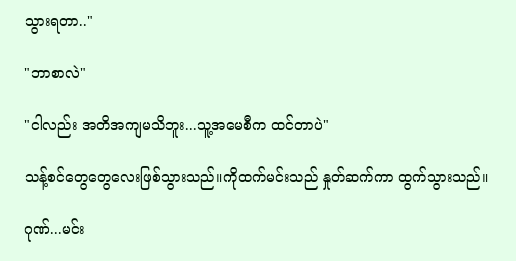သွားရတာ.."

"ဘာစာလဲ"

"ငါလည်း အတိအကျမသိဘူး...သူ့အမေစီက ထင်တာပဲ"

သန့်စင်တွေတွေလေးဖြစ်သွားသည်။ကိုထက်မင်းသည် နှုတ်ဆက်ကာ ထွက်သွားသည်။

ဂုဏ်...မင်း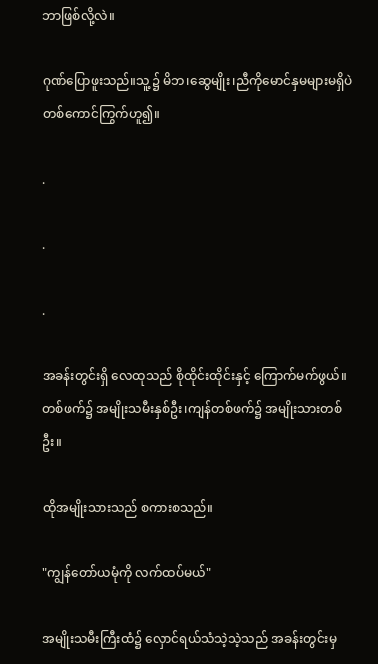ဘာဖြစ်လို့လဲ။

ဂုဏ်ပြောဖူးသည်။သူ့၌ မိဘ၊ဆွေမျိုး၊ညီကိုမောင်နှမများမရှိပဲ တစ်ကောင်ကြွက်ဟူ၍။

.

.

.

အခန်းတွင်းရှိ လေထုသည် စိုထိုင်းထိုင်းနှင့် ကြောက်မက်ဖွယ်။တစ်ဖက်၌ အမျိုးသမီးနှစ်ဦး၊ကျန်တစ်ဖက်၌ အမျိုးသားတစ်ဦး။

ထိုအမျိုးသားသည် စကားစသည်။

"ကျွန်တော်ယမုံကို လက်ထပ်မယ်"

အမျိုးသမီးကြီးထံ၌ လှောင်ရယ်သံသဲ့သဲ့သည် အခန်းတွင်းမှ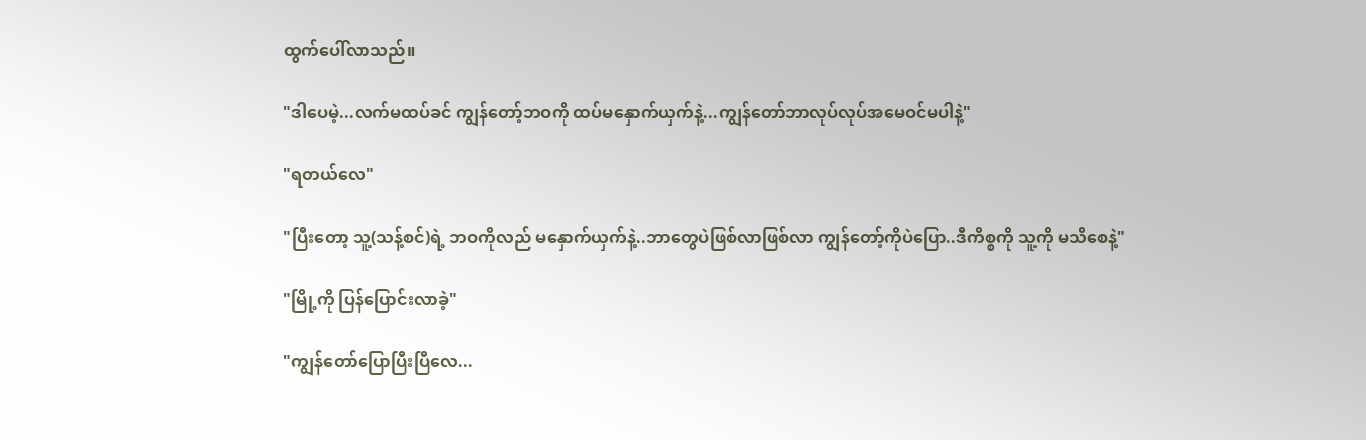ထွက်ပေါ်လာသည်။

"ဒါပေမဲ့...လက်မထပ်ခင် ကျွန်တော့်ဘဝကို ထပ်မနှောက်ယှက်နဲ့...ကျွန်တော်ဘာလုပ်လုပ်အမေဝင်မပါနဲ့"

"ရတယ်လေ"

"ပြီးတော့ သူ့(သန့်စင်)ရဲ့ ဘဝကိုလည် မနှောက်ယှက်နဲ့..ဘာတွေပဲဖြစ်လာဖြစ်လာ ကျွန်တော့်ကိုပဲပြော..ဒီကိစ္စကို သူ့ကို မသိစေနဲ့"

"မြို့ကို ပြန်ပြောင်းလာခဲ့"

"ကျွန်တော်ပြောပြီးပြီလေ...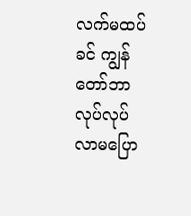လက်မထပ်ခင် ကျွန်တော်ဘာလုပ်လုပ် လာမပြော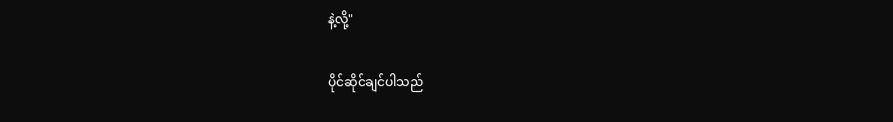နဲ့လို့"

ပိုင်ဆိုင်ချင်ပါသည်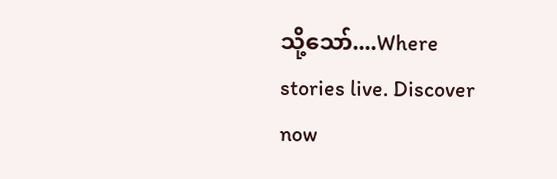သို့သော်....Where stories live. Discover now